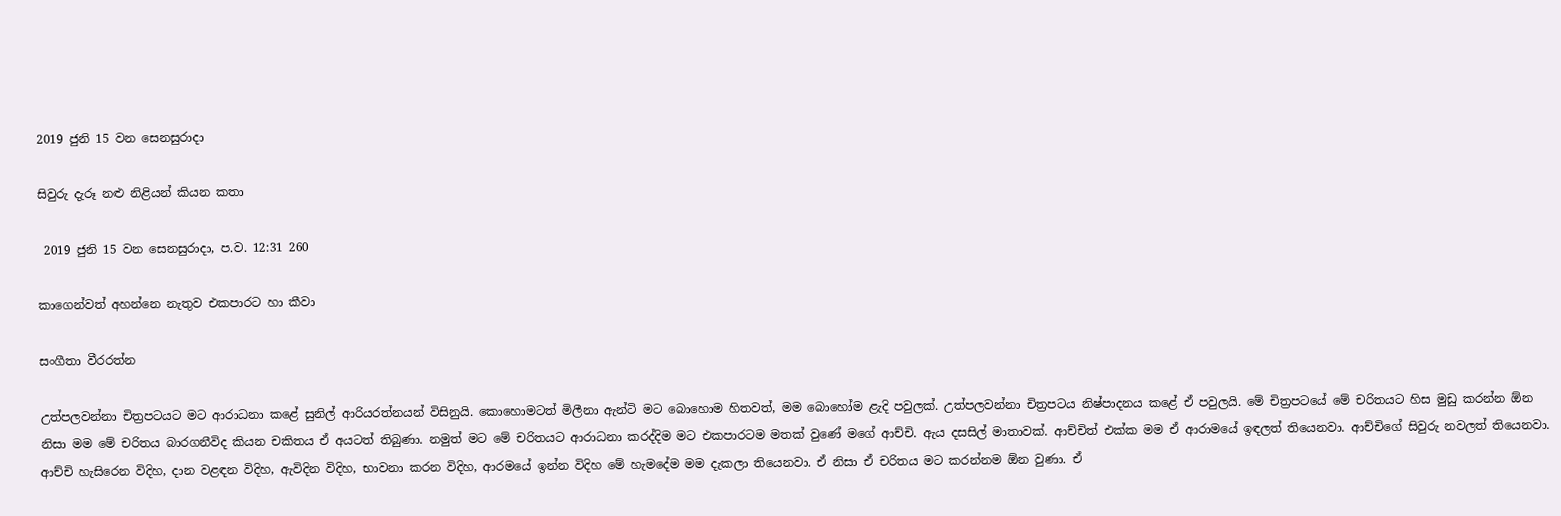2019 ජුනි 15 වන සෙනසුරාදා

සිවුරු දැරූ නළු නිළියන් කියන කතා

 2019 ජුනි 15 වන සෙනසුරාදා, ප.ව. 12:31 260

කාගෙන්වත් අහන්නෙ නැතුව එකපාරට හා කීවා

සංගීතා වීරරත්න

උත්පලවන්නා චිත්‍රපටයට මට ආරාධනා කළේ සුනිල් ආරියරත්නයන් විසිනුයි. කොහොමටත් මිලීනා ඇන්ටි මට බොහොම හිතවත්, මම බොහෝම ළැදි පවුලක්. උත්පලවන්නා චිත්‍රපටය නිෂ්පාදනය කළේ ඒ පවුලයි. මේ චිත්‍රපටයේ මේ චරිතයට හිස මුඩු කරන්න ඕන නිසා මම මේ චරිතය බාරගනීවිද කියන චකිතය ඒ අයටත් තිබුණා. නමුත් මට මේ චරිතයට ආරාධනා කරද්දිම මට එකපාරටම මතක් වුණේ මගේ ආච්චි. ඇය දසසිල් මාතාවක්. ආච්චිත් එක්ක මම ඒ ආරාමයේ ඉඳලත් තියෙනවා. ආච්චිගේ සිවුරු නවලත් තියෙනවා. ආච්චි හැසිරෙන විදිහ, දාන වළඳන විදිහ, ඇවිදින විදිහ, භාවනා කරන විදිහ, ආරමයේ ඉන්න විදිහ මේ හැමදේම මම දැකලා තියෙනවා. ඒ නිසා ඒ චරිතය මට කරන්නම ඕන වුණා. ඒ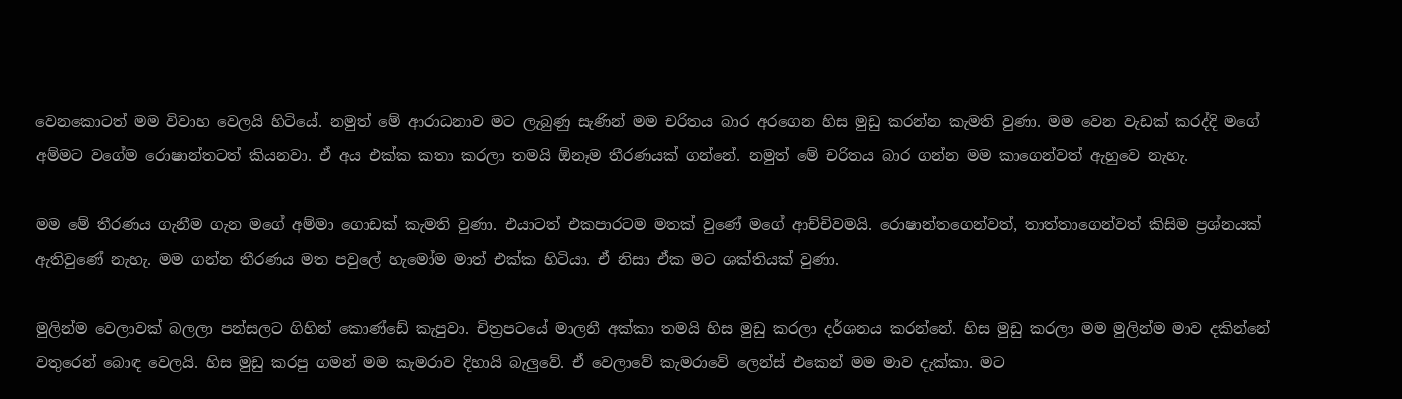වෙනකොටත් මම විවාහ වෙලයි හිටියේ. නමුත් මේ ආරාධනාව මට ලැබුණු සැණින් මම චරිතය බාර අරගෙන හිස මුඩු කරන්න කැමති වුණා. මම වෙන වැඩක් කරද්දි මගේ අම්මට වගේම රොෂාන්තටත් කියනවා. ඒ අය එක්ක කතා කරලා තමයි ඕනෑම තීරණයක් ගන්නේ. නමුත් මේ චරිතය බාර ගන්න මම කාගෙන්වත් ඇහුවෙ නැහැ.

මම මේ තීරණය ගැනීම ගැන මගේ අම්මා ගොඩක් කැමති වුණා. එයාටත් එකපාරටම මතක් වුණේ මගේ ආච්චිවමයි. රොෂාන්තගෙන්වත්, තාත්තාගෙන්වත් කිසිම ප්‍රශ්නයක් ඇතිවුණේ නැහැ. මම ගන්න තීරණය මත පවුලේ හැමෝම මාත් එක්ක හිටියා. ඒ නිසා ඒක මට ශක්තියක් වුණා.

මුලින්ම වෙලාවක් බලලා පන්සලට ගිහින් කොණ්ඩේ කැපුවා. චිත්‍රපටයේ මාලනී අක්කා තමයි හිස මුඩු කරලා දර්ශනය කරන්නේ. හිස මුඩු කරලා මම මුලින්ම මාව දකින්නේ වතුරෙන් බොඳ වෙලයි. හිස මුඩු කරපු ගමන් මම කැමරාව දිහායි බැලුවේ. ඒ වෙලාවේ කැමරාවේ ලෙන්ස් එකෙන් මම මාව දැක්කා. මට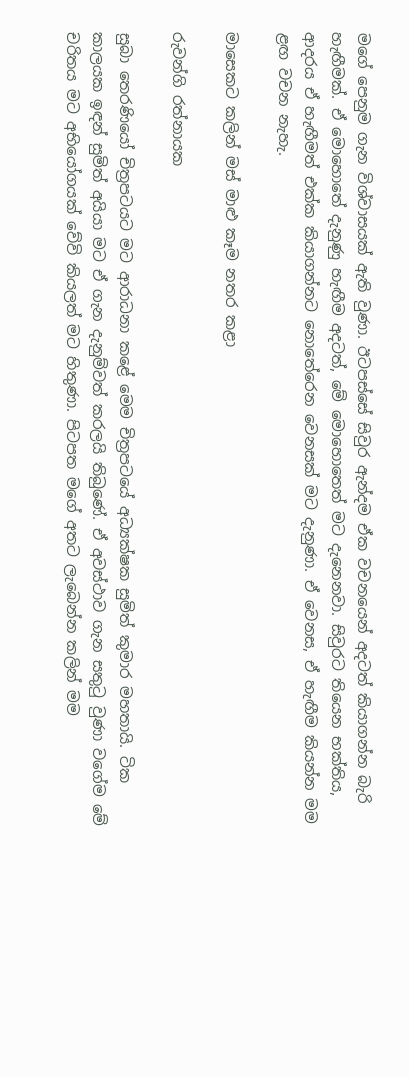මගේ පෙනුම ගැන විශ්වාසයක් ඇති වුණා. ඊටපස්සේ සිවුර ඇන්දම ඒක වචනයෙන් අදටත් කියාගන්න බැරි හැඟීමක්. ඒ මොහොතේ දැනුණු හැඟීම අදටත්, මේ මොහොතෙත් මට දැනෙනවා. සිවුරට තියෙන භක්තිය, ආදරය ඒ හැඟීමත් එක්ක කියාගන්නට නොතේරෙන වෙනසක් මට දැනුණා. ඒ වෙනස, ඒ හැඟීම කියන්න මම ළඟ වචන නැහැ.

මාසෙකට කලින් මස් මාළු කෑම නතර කළා

රුවන්ගි රත්නායක

සුබා තෙරණියෝ චිත්‍රපටයට මට ආරාධනා කළේ මෙම චිත්‍රපටයේ අධ්‍යක්ෂක සුමිත් කුමාර මහතායි. ටික කාලයක ඉඳන් සුමිත් අයියා මට ඒ ගැන දැනුම්වත් කරලයි තිබුණේ. ඒ අවස්ථාව ගැන සතුටු වුණා වගේම මේ චරිතය මට අභියෝගයක් වේවි කියලත් මට හිතුණා. පිටපත මගේ අතට ලැබෙන්න කලින් මම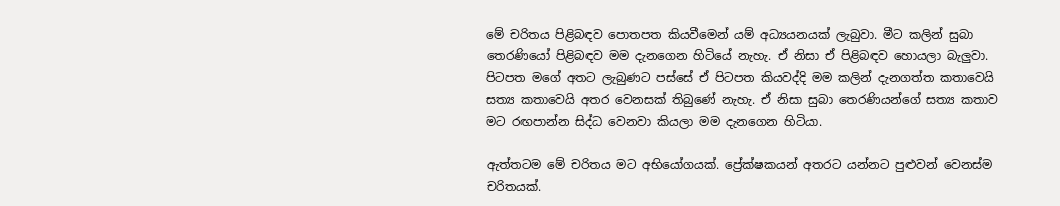මේ චරිතය පිළිබඳව පොතපත කියවීමෙන් යම් අධ්‍යයනයක් ලැබුවා. මීට කලින් සුබා තෙරණියෝ පිළිබඳව මම දැනගෙන හිටියේ නැහැ. ඒ නිසා ඒ පිළිබඳව හොයලා බැලුවා. පිටපත මගේ අතට ලැබුණට පස්සේ ඒ පිටපත කියවද්දි මම කලින් දැනගත්ත කතාවෙයි සත්‍ය කතාවෙයි අතර වෙනසක් තිබුණේ නැහැ. ඒ නිසා සුබා තෙරණියන්ගේ සත්‍ය කතාව මට රඟපාන්න සිද්ධ වෙනවා කියලා මම දැනගෙන හිටියා.

ඇත්තටම මේ චරිතය මට අභියෝගයක්. ප්‍රේක්ෂකයන් අතරට යන්නට පුළුවන් වෙනස්ම චරිතයක්.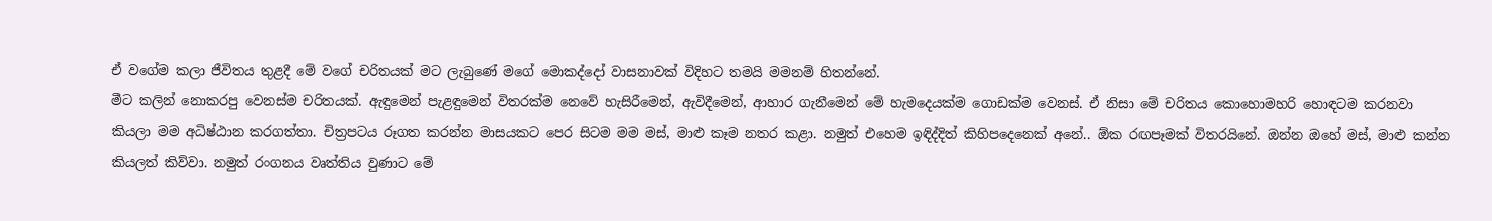ඒ වගේම කලා ජීවිතය තුළදී මේ වගේ චරිතයක් මට ලැබුණේ මගේ මොකද්දෝ වාසනාවක් විදිහට තමයි මමනම් හිතන්නේ.
මීට කලින් නොකරපු වෙනස්ම චරිතයක්. ඇඳුමෙන් පැළඳු‍මෙන් විතරක්ම නෙවේ හැසිරීමෙන්, ඇවිදීමෙන්, ආහාර ගැනීමෙන් මේ හැමදෙයක්ම ගොඩක්ම වෙනස්. ඒ නිසා මේ චරිතය කොහොමහරි හොඳටම කරනවා කියලා මම අධිෂ්ඨාන කරගත්තා. චිත්‍රපටය රූගත කරන්න මාසයකට පෙර සිටම මම මස්, මාළු කෑම නතර කළා. නමුත් එහෙම ඉඳිද්දිත් කිහිපදෙනෙක් අනේ.. ඕක රඟපෑමක් විතරයිනේ. ඔන්න ඔහේ මස්, මාළු කන්න කියලත් කිව්වා. නමුත් රංගනය වෘත්තිය වුණාට මේ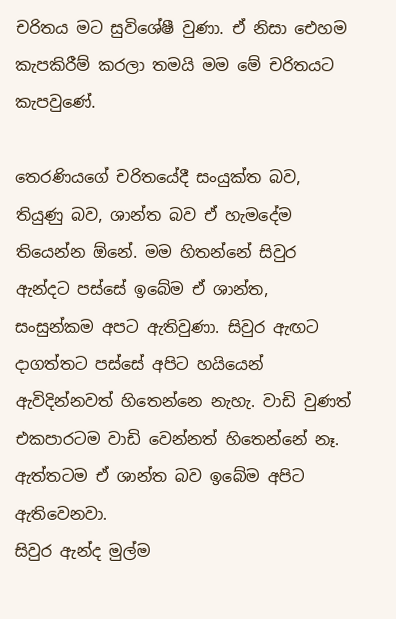චරිතය මට සුවිශේෂී වුණා. ඒ නිසා එ‍ෙහම කැපකිරීම් කරලා තමයි මම මේ චරිතයට කැපවුණේ.

තෙරණියගේ චරිතයේදී සංයුක්ත බව, තියුණු බව, ශාන්ත බව ඒ හැමදේම තියෙන්න ඕනේ. මම හිතන්නේ සිවුර ඇන්දට පස්සේ ඉබේම ඒ ශාන්ත, සංසුන්කම අපට ඇතිවුණා. සිවුර ඇඟට දාගත්තට පස්සේ අපිට හයියෙන් ඇවිදින්නවත් හිතෙන්නෙ නැහැ. වාඩි වුණත් එකපාරටම වාඩි වෙන්නත් හිතෙන්නේ නෑ. ඇත්තටම ඒ ශාන්ත බව ඉබේම අපිට ඇතිවෙනවා.
සිවුර ඇන්ද මුල්ම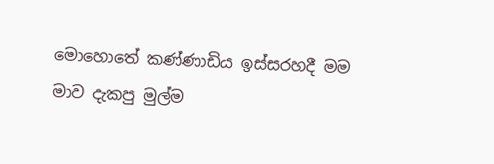මොහොතේ කණ්ණාඩිය ඉස්සරහදී මම මාව දැකපු මුල්ම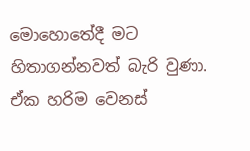මොහොතේදී මට හිතාගන්නවත් බැරි වුණා. ඒක හරිම වෙනස්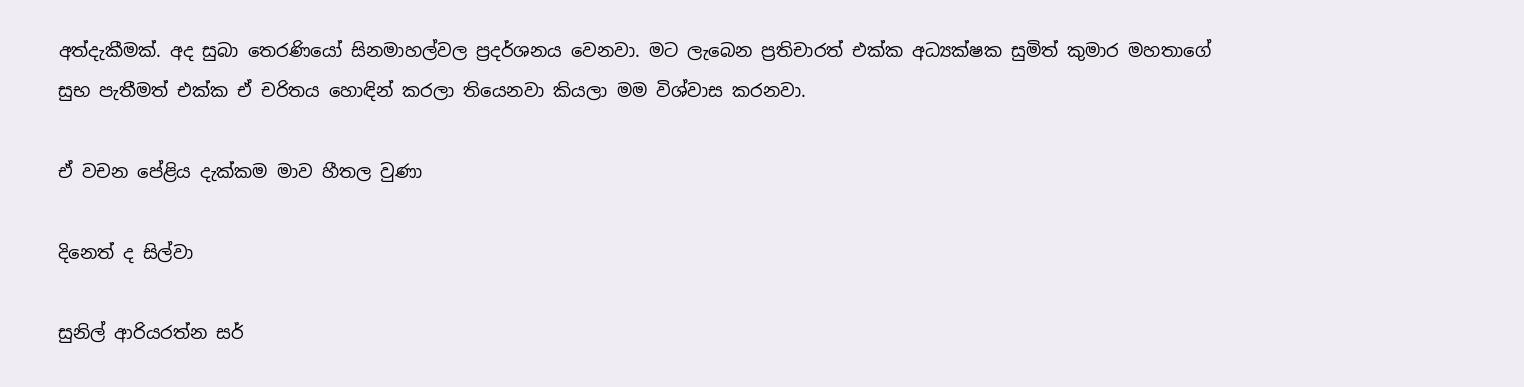අත්දැකීමක්. අද සුබා තෙරණියෝ සිනමාහල්වල ප්‍රදර්ශනය වෙනවා. මට ලැබෙන ප්‍රතිචාරත් එක්ක අධ්‍යක්ෂක සුමිත් කුමාර මහතාගේ සුභ පැතීමත් එක්ක ඒ චරිතය හොඳින් කරලා තියෙනවා කියලා මම විශ්වාස කරනවා.

ඒ වචන පේළිය දැක්කම මාව හීතල වුණා

දිනෙත් ද සිල්වා

සුනිල් ආරියරත්න සර්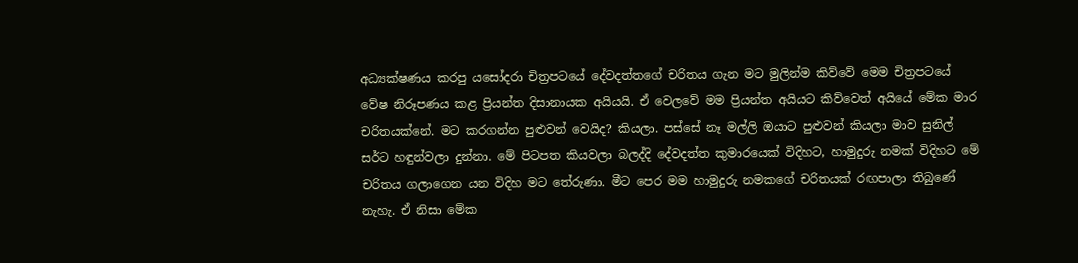අධ්‍යක්ෂණය කරපු යසෝදරා චිත්‍රපටයේ දේවදත්තගේ චරිතය ගැන මට මුලින්ම කිව්වේ මෙම චිත්‍රපටයේ වේෂ නිරූපණය කළ ප්‍රියන්ත දිසානායක අයියයි. ඒ වෙලවේ මම ප්‍රියන්ත අයියට කිව්වෙත් අයියේ මේක මාර චරිතයක්නේ. මට කරගන්න පුළුවන් වෙයිද? කියලා. පස්සේ නෑ මල්ලි ඔයාට පුළුවන් කියලා මාව සුනිල් සර්ට හඳුන්වලා දුන්නා. මේ පිටපත කියවලා බලද්දි දේවදත්ත කුමාරයෙක් විදිහට, හාමුදුරු නමක් විදිහට මේ චරිතය ගලාගෙන යන විදිහ මට තේරුණා. මීට පෙර මම හාමුදුරු නමකගේ චරිතයක් රඟපාලා තිබුණේ නැහැ. ඒ නිසා මේක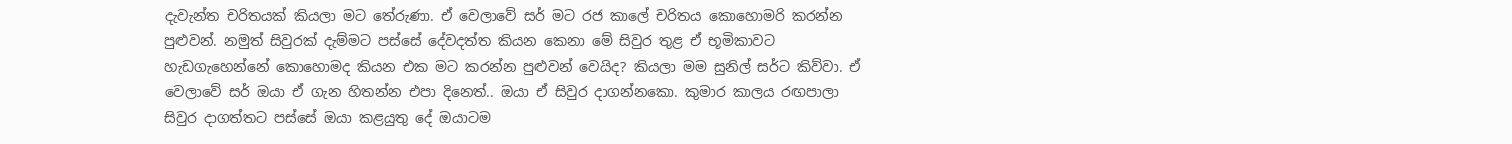දැවැන්ත චරිතයක් කියලා මට තේරුණා. ඒ වෙලාවේ සර් මට රජ කාලේ චරිතය කොහොමරි කරන්න පුළුවන්. නමුත් සිවුරක් දැම්මට පස්සේ දේවදත්ත කියන කෙනා මේ සිවුර තුළ ඒ භූමිකාවට හැඩගැහෙන්නේ කොහොමද කියන එක මට කරන්න පුළුවන් වෙයිද? කියලා මම සුනිල් සර්ට කිව්වා. ඒ වෙලාවේ සර් ඔයා ඒ ගැන හිතන්න එපා දිනෙත්.. ඔයා ඒ සිවුර දාගන්නකො. කුමාර කාලය රඟපාලා සිවුර දාගත්තට පස්සේ ඔයා කළයුතු දේ ඔයාටම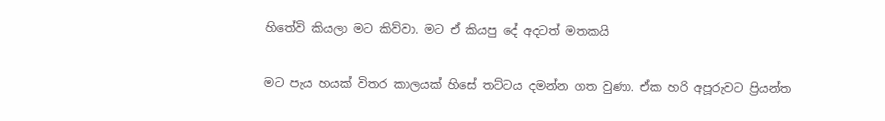හිතේවි කියලා මට කිව්වා. මට ඒ කියපු දේ අදටත් මතකයි

මට පැය හයක් විතර කාලයක් හිසේ තට්ටය දමන්න ගත වුණා. ඒක හරි අපූරුවට ප්‍රියන්ත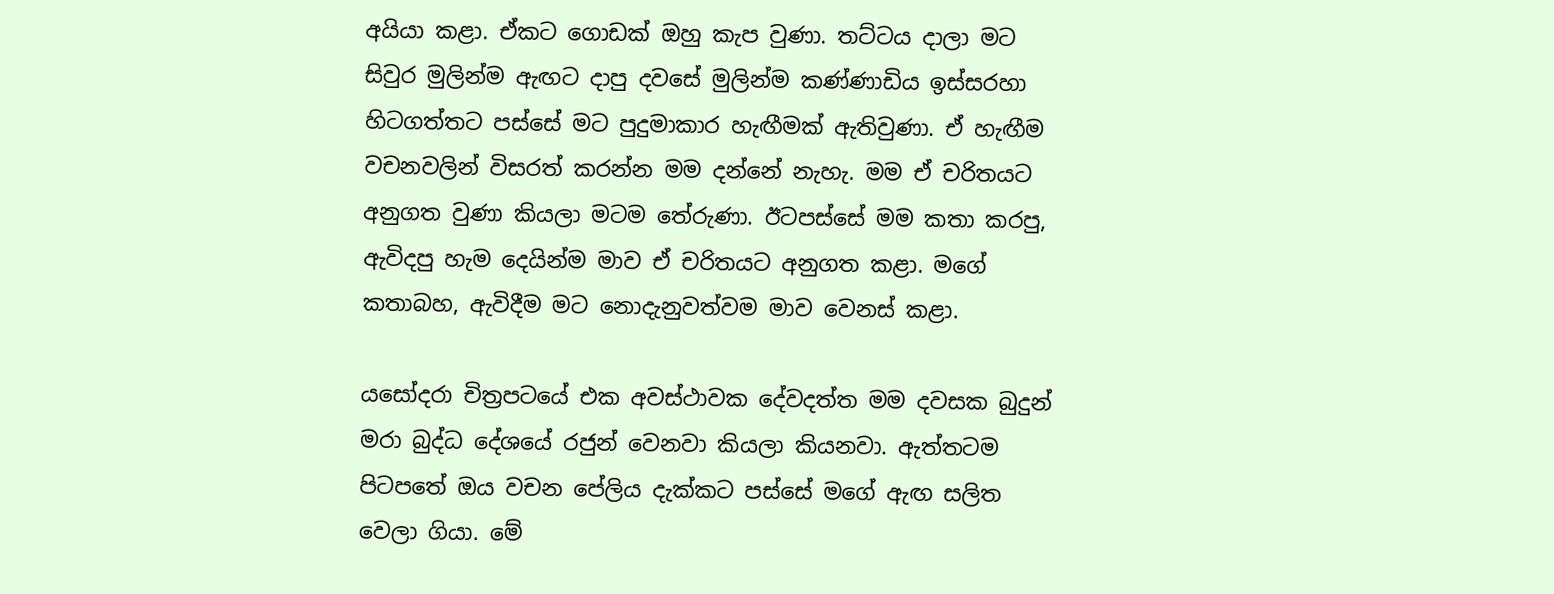අයියා කළා. ඒකට ගොඩක් ඔහු කැප වුණා. තට්ටය දාලා මට සිවුර මුලින්ම ඇඟට දාපු දවසේ මුලින්ම කණ්ණාඩිය ඉස්සරහා හිටගත්තට පස්සේ මට පුදුමාකාර හැඟීමක් ඇතිවුණා. ඒ හැඟීම වචනවලින් විසරත් කරන්න මම දන්නේ නැහැ. මම ඒ චරිතයට අනුගත වුණා කියලා මටම තේරුණා. ඊටපස්සේ මම කතා කරපු, ඇවිදපු හැම දෙයින්ම මාව ඒ චරිතයට අනුගත කළා. මගේ කතාබහ, ඇවිදීම මට නොදැනුවත්වම මාව වෙනස් කළා.

යසෝදරා චිත්‍රපටයේ එක අවස්ථාවක දේවදත්ත මම දවසක බුදුන් මරා බුද්ධ දේශයේ රජුන් වෙනවා කියලා කියනවා. ඇත්තටම පිටපතේ ඔය වචන පේලිය දැක්කට පස්සේ මගේ ඇඟ සලිත වෙලා ගියා. මේ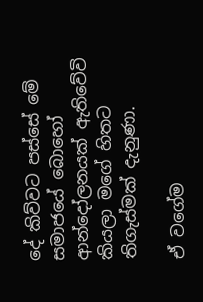දේ කිව්වට පස්සේ මේ සමාජයේ බොහෝ ආන්දෝලනයක් ඇතිවේවි කියලා මගේ හිතට තිගැස්මක් දැනුණා.

ඒ වගේම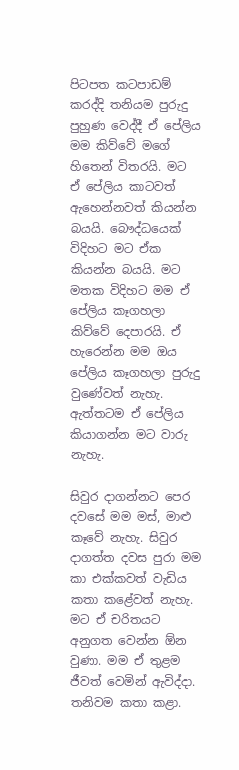පිටපත කටපාඩම් කරද්දි තනියම පුරුදු පුහුණ වෙද්දී ඒ පේලිය මම කිව්වේ මගේ හිතෙන් විතරයි. මට ඒ පේලිය කාටවත් ඇහෙන්නවත් කියන්න බයයි. බෞද්ධයෙක් විදිහට මට ඒක කියන්න බයයි. මට මතක විදිහට මම ඒ පේලිය කෑගහලා කිව්වේ දෙපාරයි. ඒ හැරෙන්න මම ඔය පේලිය කෑගහලා පුරුදු වුණේවත් නැහැ. ඇත්තටම ඒ පේලිය කියාගන්න මට වාරු නැහැ.

සිවුර දාගන්නට පෙර දවසේ මම මස්, මාළු කෑවේ නැහැ. සිවුර දාගත්ත දවස පුරා මම කා එක්කවත් වැඩිය කතා කළේවත් නැහැ. මට ඒ චරිතයට අනුගත වෙන්න ඕන වුණා. මම ඒ තුළම ජීවත් වෙමින් ඇවිද්දා. තනිවම කතා කළා.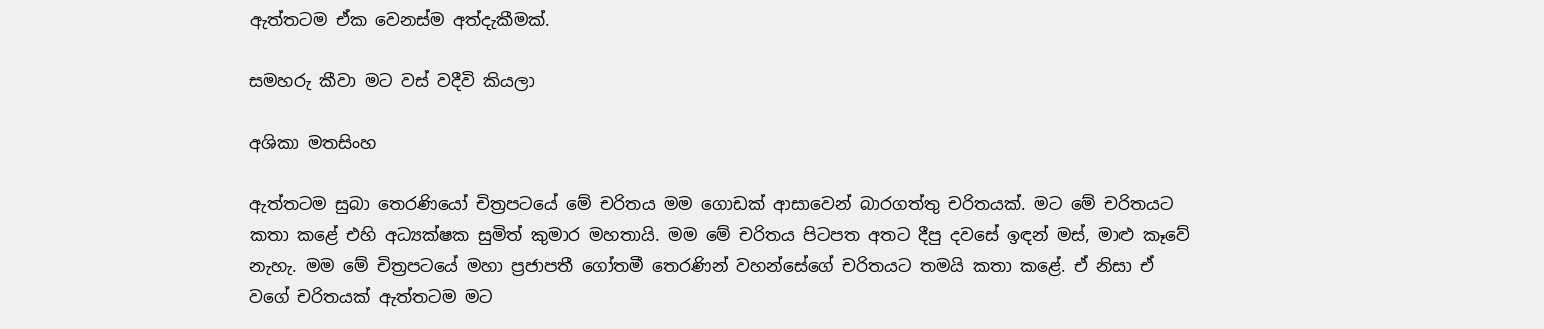ඇත්තටම ඒක වෙනස්ම අත්දැකීමක්.

සමහරු කීවා මට වස් වදීවි කියලා

අශිකා මතසිංහ

ඇත්තටම සුබා තෙරණියෝ චිත්‍රපටයේ මේ චරිතය මම ගොඩක් ආසාවෙන් බාරගත්තු චරිතයක්. මට මේ චරිතයට කතා කළේ එහි අධ්‍යක්ෂක සුමිත් කුමාර මහතායි. මම මේ චරිතය පිටපත අතට දීපු දවසේ ඉඳන් මස්, මාළු කෑවේ නැහැ. මම මේ චිත්‍රපටයේ මහා ප්‍රජාපතී ගෝතමී තෙරණින් වහන්සේගේ චරිතයට තමයි කතා කළේ. ඒ නිසා ඒ වගේ චරිතයක් ඇත්තටම මට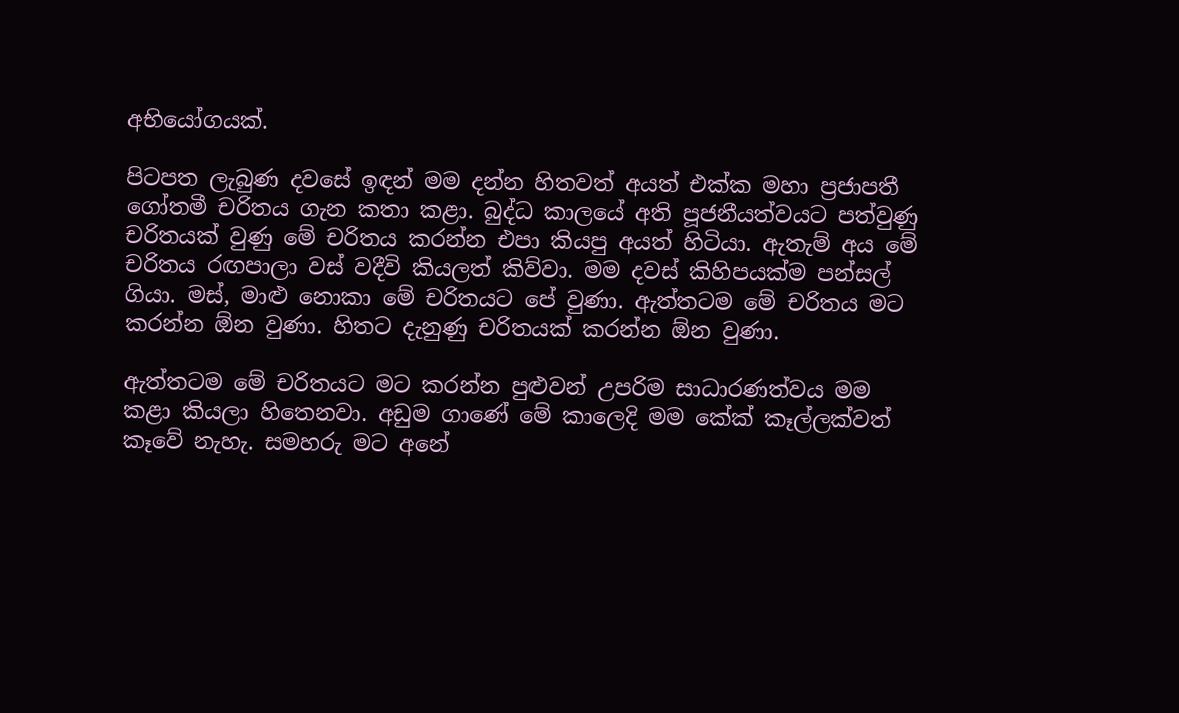අභියෝගයක්.

පිටපත ලැබුණ දවසේ ඉඳන් මම දන්න හිතවත් අයත් එක්ක මහා ප්‍රජාපතී ගෝතමී චරිතය ගැන කතා කළා. බුද්ධ කාලයේ අති පූජනීයත්වයට පත්වුණු චරිතයක් වුණු මේ චරිතය කරන්න එපා කියපු අයත් හිටියා. ඇතැම් අය මේ චරිතය රඟපාලා වස් වදීවි කියලත් කිව්වා. මම දවස් කිහිපයක්ම පන්සල් ගියා. මස්, මාළු නොකා මේ චරිතයට පේ වුණා. ඇත්තටම මේ චරිතය මට කරන්න ඕන වුණා. හිතට දැනුණු චරිතයක් කරන්න ඕන වුණා.

ඇත්තටම මේ චරිතයට මට කරන්න පුළුවන් උපරිම සාධාරණත්වය මම කළා කියලා හිතෙනවා. අඩුම ගාණේ මේ කාලෙදි මම කේක් කෑල්ලක්වත් කෑවේ නැහැ. සමහරු මට අනේ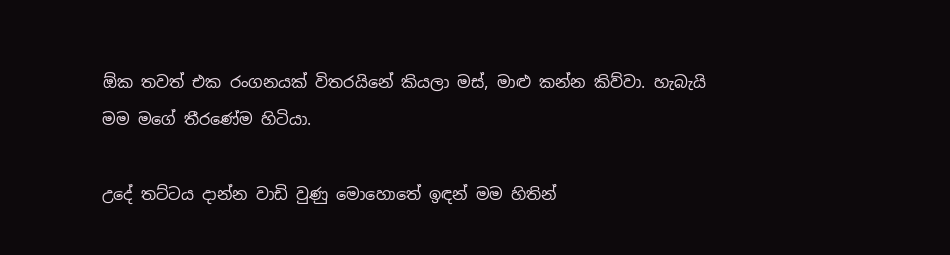ඕක තවත් එක රංගනයක් විතරයිනේ කියලා මස්, මාළු කන්න කිව්වා. හැබැයි මම මගේ තීරණේම හිටියා.

උදේ තට්ටය දාන්න වාඩි වුණු මොහොතේ ඉඳන් මම හිතින්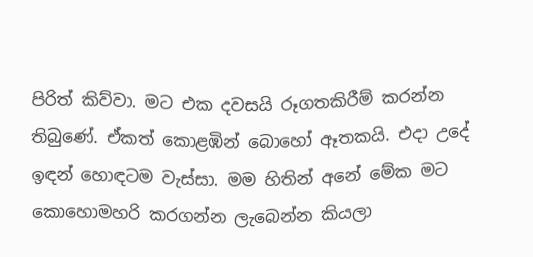පිරිත් කිව්වා. මට එක දවසයි රූගතකිරීම් කරන්න තිබුණේ. ඒකත් කොළඹින් බොහෝ ඈතකයි. එදා උදේ ඉඳන් හොඳටම වැස්සා. මම හිතින් අනේ මේක මට කොහොමහරි කරගන්න ලැබෙන්න කියලා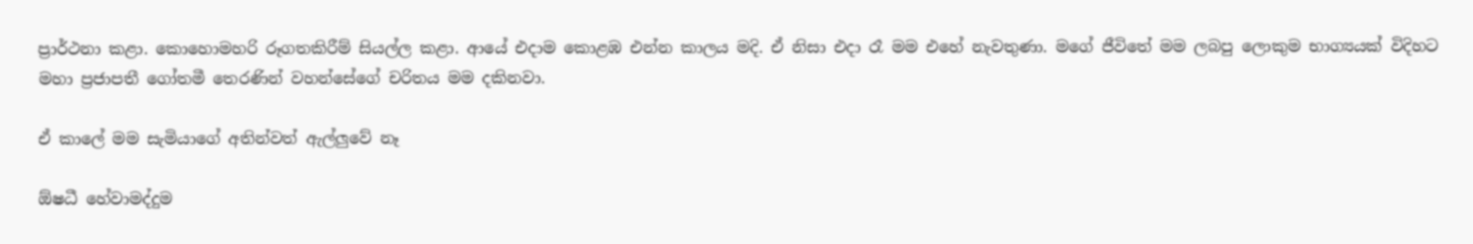ප්‍රාර්ථනා කළා. කොහොමහරි රූගතකිරීම් සියල්ල කළා. ආයේ එදාම කොළඹ එන්න කාලය මදි. ඒ නිසා එදා රෑ මම එහේ නැවතුණා. මගේ ජීවිතේ මම ලබපු ලොකුම භාග්‍යයක් විදිහට මහා ප්‍රජාපතී ගෝතමී තෙරණින් වහන්සේගේ චරිතය මම දකිනවා.

ඒ කාලේ මම සැමියාගේ අතින්වත් ඇල්ලුවේ නෑ

ඕෂධී හේවාමද්දුම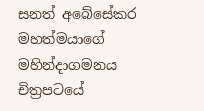සනත් අබේසේකර මහත්මයාගේ මහින්දාගමනය චිත්‍රපටයේ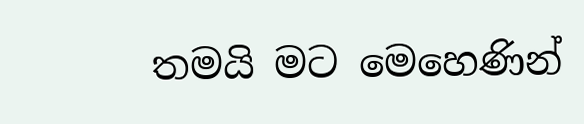තමයි මට මෙහෙණින්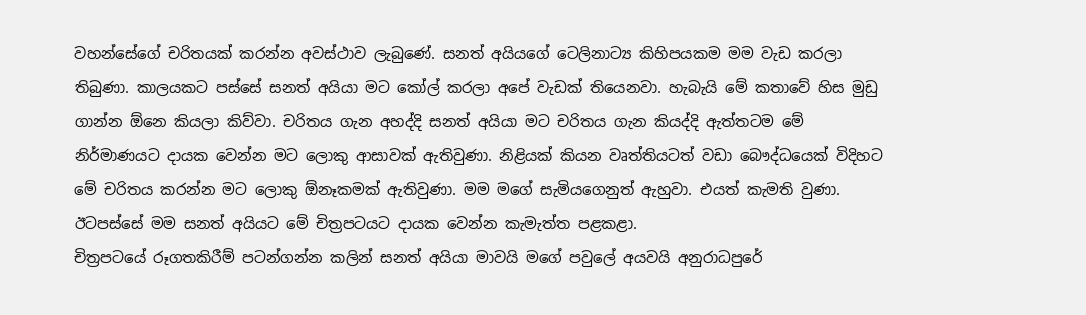වහන්සේගේ චරිතයක් කරන්න අවස්ථාව ලැබුණේ. සනත් අයියගේ ටෙලිනාට්‍ය කිහිපයකම මම වැඩ කරලා තිබුණා. කාලයකට පස්සේ සනත් අයියා මට කෝල් කරලා අපේ වැඩක් තියෙනවා. හැබැයි මේ කතාවේ හිස මුඩු ගාන්න ඕනෙ කියලා කිව්වා. චරිතය ගැන අහද්දි සනත් අයියා මට චරිතය ගැන කියද්දි ඇත්තටම මේ නිර්මාණයට දායක වෙන්න මට ලොකු ආසාවක් ඇතිවුණා. නිළියක් කියන වෘත්තියටත් වඩා බෞද්ධයෙක් විදිහට මේ චරිතය කරන්න මට ලොකු ඕනෑකමක් ඇතිවුණා. මම මගේ සැමියගෙනුත් ඇහුවා. එයත් කැමති වුණා. ඊටපස්සේ මම සනත් අයියට මේ චිත්‍රපටයට දායක වෙන්න කැමැත්ත පළකළා.
චිත්‍රපටයේ රූගතකිරීම් පටන්ගන්න කලින් සනත් අයියා මාවයි මගේ පවුලේ අයවයි අනුරාධපුරේ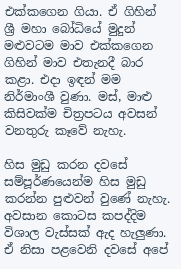එක්කගෙන ගියා. ඒ ගිහින් ශ්‍රී මහා බෝධියේ මුදුන් මළුවටම මාව එක්කගෙන ගිහින් මාව එතැනදී බාර කළා. එදා ඉඳන් මම නිර්මාංශී වුණා. මස්, මාළු කිසිවක්ම චිත්‍රපටය අවසන් වනතුරු කෑවේ නැහැ.

හිස මුඩු කරන දවසේ සම්පූර්ණයෙන්ම හිස මුඩු කරන්න පුළුවන් වුණේ නැහැ. අවසාන කොටස කපද්දිම විශාල වැස්සක් ඇද හැලුණා. ඒ නිසා පළවෙනි දවසේ අපේ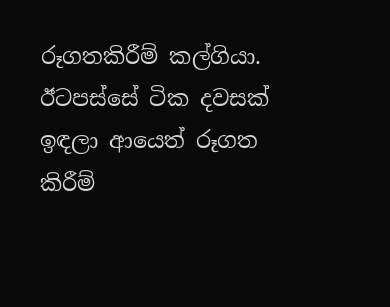රූගතකිරීම් කල්ගියා. ඊටපස්සේ ටික දවසක් ඉඳලා ආයෙත් රූගත කිරීම්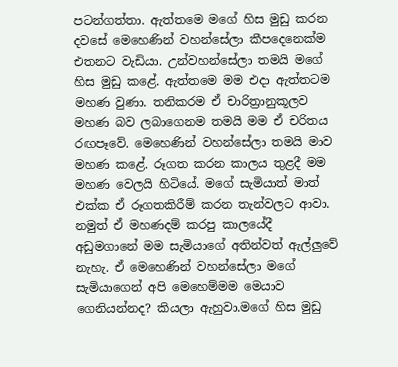පටන්ගත්තා. ඇත්තමෙ මගේ හිස මුඩු කරන දවසේ මෙහෙණින් වහන්සේලා කීපදෙනෙක්ම එතනට වැඩියා. උන්වහන්සේලා තමයි මගේ හිස මුඩු කළේ. ඇත්තමෙ මම එදා ඇත්තටම මහණ වුණා. තනිකරම ඒ චාරිත්‍රානුකූලව මහණ බව ලබාගෙනම තමයි මම ඒ චරිතය රඟපෑවේ. මෙහෙණින් වහන්සේලා තමයි මාව මහණ කළේ. රූගත කරන කාලය තුළදී මම මහණ වෙලයි හිටියේ. මගේ සැමියාත් මාත් එක්ක ඒ රූගතකිරීම් කරන තැන්වලට ආවා. නමුත් ඒ මහණදම් කරපු කාලයේදී අඩුමගානේ මම සැමියාගේ අතින්වත් ඇල්ලුවේ නැහැ. ඒ මෙහෙණින් වහන්සේලා මගේ සැමියාගෙන් අපි මෙහෙම්මම මෙයාව ගෙනියන්නද? කියලා ඇහුවා.මගේ හිස මුඩු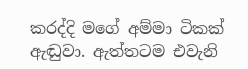කරද්දි මගේ අම්මා ටිකක් ඇඬුවා. ඇත්තටම එවැනි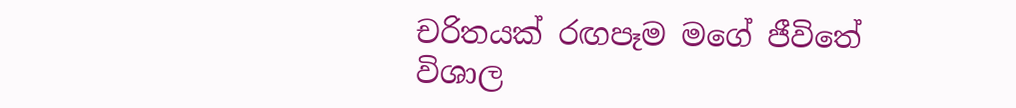චරිතයක් රඟපෑම මගේ ජීවිතේ විශාල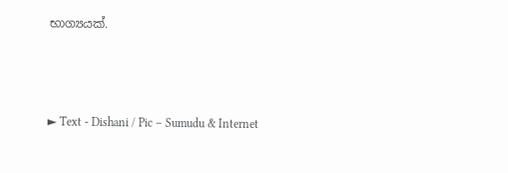භාග්‍යයක්.



► Text - Dishani / Pic – Sumudu & Internet